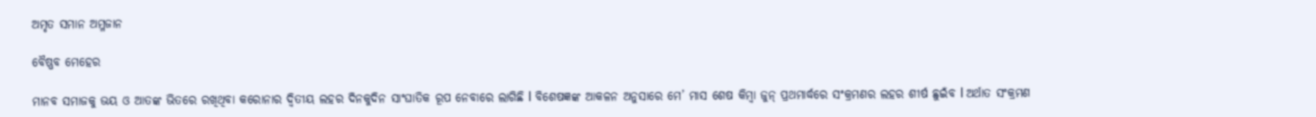ଅମୃତ ସମାନ ଅମ୍ଳଜାନ

ବୈଷ୍ଣବ ମେହେର

ମାନବ ସମାଜକୁ ଭୟ ଓ ଆତଙ୍କ ଭିତରେ ରଖିଥିବା କରୋନାର ଦ୍ୱିତୀୟ ଲହର ଦିନକୁଦିନ ସାଂଘାତିକ ରୂପ ନେବାରେ ଲାଗିଛି l ବିଶେଷଜ୍ଞଙ୍କ ଆକଳନ ଅନୁସାରେ ମେ’ ମାସ ଶେଷ କିମ୍ବା ଜୁନ୍‌ ପ୍ରଥମାର୍ଦ୍ଧରେ ସଂକ୍ରମଣର ଲହର ଶୀର୍ଷ ଛୁଇଁବ l ଅର୍ଥାତ ସଂକ୍ରମଣ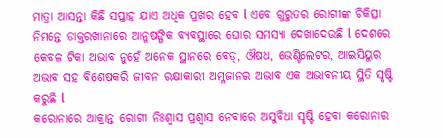ମାତ୍ରା ଆସନ୍ତା କିଛି ସପ୍ତାହ ଯାଏ ଅଧିକ ପ୍ରଖର ହେବ l ଏବେ ଗୁରୁତର ରୋଗୀଙ୍କ ଚିକିତ୍ସା ନିମନ୍ତେ ଡାକ୍ତରଖାନାରେ ଆନୁଷଙ୍ଗିକ ବ୍ୟବସ୍ଥାରେ ଘୋର ସମସ୍ୟା ଦେଖାଦେଉଛି l ଦେଶରେ କେବଳ ଟିକା ଅଭାବ ନୁହେଁ ଅନେକ ସ୍ଥାନରେ ବେଡ୍‌, ଔଷଧ, ଭେଣ୍ଟିଲେଟର, ଆଇସିୟୁର ଅଭାବ ସହ ବିଶେଷକରି ଜୀବନ ରକ୍ଷାକାରୀ ଅମ୍ଳଜାନର ଅଭାବ ଏକ ଅଭାବନୀୟ ସ୍ଥିତି ସୃଷ୍ଟି କରୁଛି l
କରୋନାରେ ଆକ୍ରାନ୍ତ ରୋଗୀ ନିଃଶ୍ୱାସ ପ୍ରଶ୍ୱାସ ନେବାରେ ଅସୁବିଧା ସୃଷ୍ଟି ହେବା କରୋନାର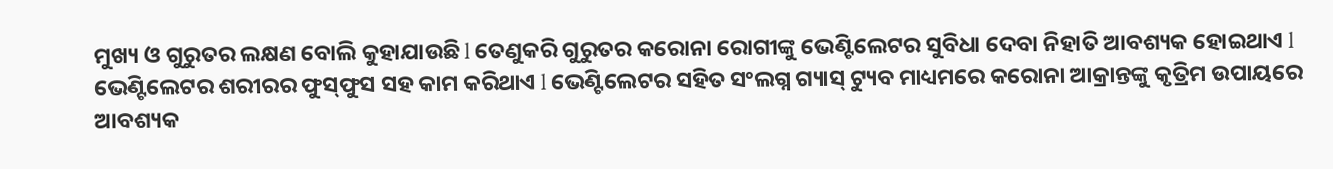ମୁଖ୍ୟ ଓ ଗୁରୁତର ଲକ୍ଷଣ ବୋଲି କୁହାଯାଉଛି l ତେଣୁକରି ଗୁରୁତର କରୋନା ରୋଗୀଙ୍କୁ ଭେଣ୍ଟିଲେଟର ସୁବିଧା ଦେବା ନିହାତି ଆବଶ୍ୟକ ହୋଇଥାଏ l
ଭେଣ୍ଟିଲେଟର ଶରୀରର ଫୁସ୍‌ଫୁସ ସହ କାମ କରିଥାଏ l ଭେଣ୍ଟିଲେଟର ସହିତ ସଂଲଗ୍ନ ଗ୍ୟାସ୍‌ ଟ୍ୟୁବ ମାଧ୍ୟମରେ କରୋନା ଆକ୍ରାନ୍ତଙ୍କୁ କୃତ୍ରିମ ଉପାୟରେ ଆବଶ୍ୟକ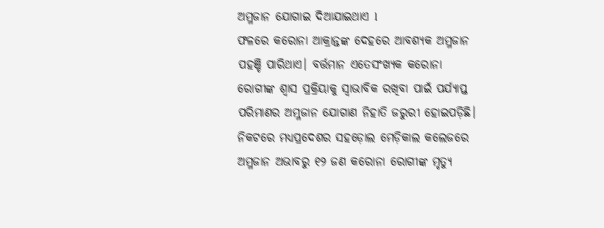ଅମ୍ଳଜାନ ଯୋଗାଇ ଦିଆଯାଇଥାଏ l
ଫଳରେ କରୋନା ଆକ୍ରାନ୍ତଙ୍କ ଦେହରେ ଆବଶ୍ୟକ ଅମ୍ଳଜାନ ପହଞ୍ଚି ପାରିଥାଏ। ବର୍ତ୍ତମାନ ଏତେସଂଖ୍ୟକ କରୋନା ରୋଗୀଙ୍କ ଶ୍ୱାସ ପ୍ରକ୍ରିୟାକୁ ସ୍ବାଭାବିକ ରଖିବା ପାଇଁ ପର୍ଯ୍ୟାପ୍ତ ପରିମାଣର ଅମ୍ଳଜାନ ଯୋଗାଣ ନିହାତି ଜରୁରୀ ହୋଇପଡ଼ିଛି। ନିକଟରେ ମଧ୍ୟପ୍ରଦେଶର ସହଡ଼ୋଲ ମେଡ଼ିକାଲ କଲେଜରେ ଅମ୍ଳଜାନ ଅଭାବରୁ ୧୨ ଜଣ କରୋନା ରୋଗୀଙ୍କ ମୃତ୍ୟୁ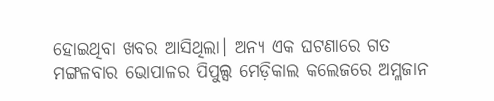ହୋଇଥିବା ଖବର ଆସିଥିଲା। ଅନ୍ୟ ଏକ ଘଟଣାରେ ଗତ ମଙ୍ଗଳବାର ଭୋପାଳର ପିପୁଲ୍ସ ମେଡ଼ିକାଲ କଲେଜରେ ଅମ୍ଳଜାନ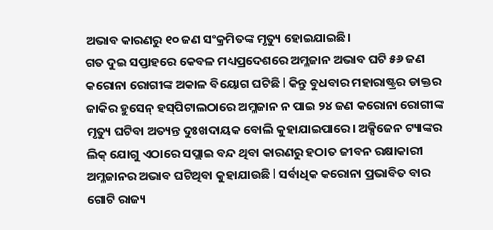ଅଭାବ କାରଣରୁ ୧୦ ଜଣ ସଂକ୍ରମିତଙ୍କ ମୃତ୍ୟୁ ହୋଇଯାଇଛି।
ଗତ ଦୁଇ ସପ୍ତାହରେ କେବଳ ମଧ୍ୟପ୍ରଦେଶରେ ଅମ୍ଳଜାନ ଅଭାବ ଘଟି ୫୬ ଜଣ କରୋନା ରୋଗୀଙ୍କ ଅକାଳ ବିୟୋଗ ଘଟିଛି l କିନ୍ତୁ ବୁଧବାର ମହାରାଷ୍ଟ୍ରର ଡାକ୍ତର ଜାକିର ହୁସେନ୍‌ ହସ୍‌ପିଟାଲଠାରେ ଅମ୍ଳଜାନ ନ ପାଇ ୨୪ ଜଣ କରୋନା ରୋଗୀଙ୍କ ମୃତ୍ୟୁ ଘଟିବା ଅତ୍ୟନ୍ତ ଦୁଃଖଦାୟକ ବୋଲି କୁହାଯାଇପାରେ। ଅକ୍ସିଜେନ ଟ୍ୟାଙ୍କର ଲିକ୍‌ ଯୋଗୁ ଏଠାରେ ସପ୍ଲାଇ ବନ୍ଦ ଥିବା କାରଣରୁ ହଠାତ ଜୀବନ ରକ୍ଷାକାରୀ ଅମ୍ଳଜାନର ଅଭାବ ଘଟିଥିବା କୁହାଯାଉଛି l ସର୍ବାଧିକ କରୋନା ପ୍ରଭାବିତ ବାର ଗୋଟି ରାଜ୍ୟ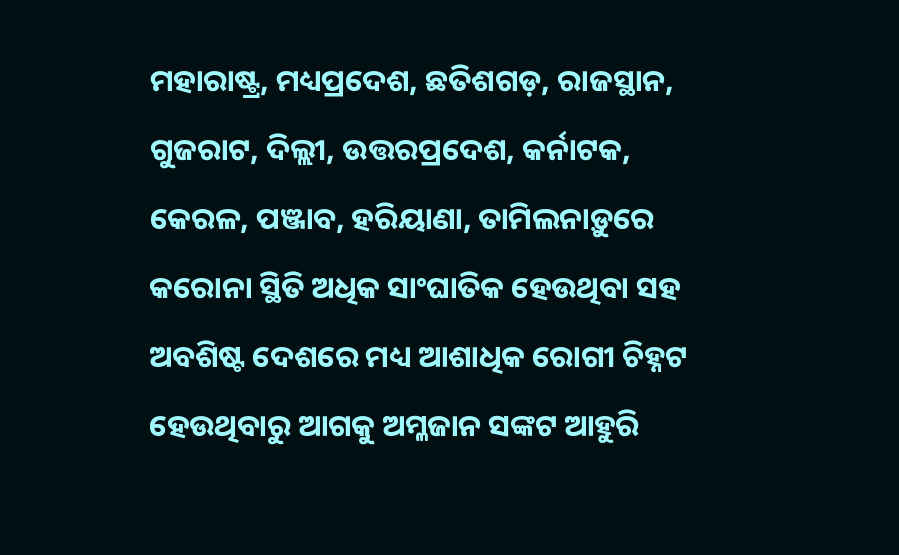ମହାରାଷ୍ଟ୍ର, ମଧ୍ୟପ୍ରଦେଶ, ଛତିଶଗଡ଼, ରାଜସ୍ଥାନ, ଗୁଜରାଟ, ଦିଲ୍ଲୀ, ଉତ୍ତରପ୍ରଦେଶ, କର୍ନାଟକ, କେରଳ, ପଞ୍ଜାବ, ହରିୟାଣା, ତାମିଲନାଡ଼ୁରେ କରୋନା ସ୍ଥିତି ଅଧିକ ସାଂଘାତିକ ହେଉଥିବା ସହ ଅବଶିଷ୍ଟ ଦେଶରେ ମଧ୍ୟ ଆଶାଧିକ ରୋଗୀ ଚିହ୍ନଟ ହେଉଥିବାରୁ ଆଗକୁ ଅମ୍ଳଜାନ ସଙ୍କଟ ଆହୁରି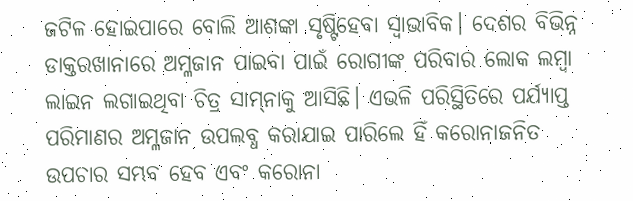ଜଟିଳ ହୋଇପାରେ ବୋଲି ଆଶଙ୍କା ସୃଷ୍ଟିହେବା ସ୍ବାଭାବିକ। ଦେଶର ବିଭିନ୍ନ ଡାକ୍ତରଖାନାରେ ଅମ୍ଳଜାନ ପାଇବା ପାଇଁ ରୋଗୀଙ୍କ ପରିବାର ଲୋକ ଲମ୍ବା ଲାଇନ ଲଗାଇଥିବା ଚିତ୍ର ସାମ୍‌ନାକୁ ଆସିଛି। ଏଭଳି ପରିସ୍ଥିତିରେ ପର୍ଯ୍ୟାପ୍ତ ପରିମାଣର ଅମ୍ଳଜାନ ଉପଲବ୍ଧ କରାଯାଇ ପାରିଲେ ହିଁ କରୋନାଜନିତ ଉପଚାର ସମ୍ଭବ ହେବ ଏବଂ କରୋନା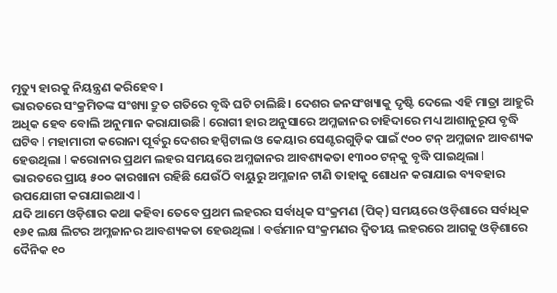ମୃତ୍ୟୁ ହାରକୁ ନିୟନ୍ତ୍ରଣ କରିହେବ।
ଭାରତରେ ସଂକ୍ରମିତଙ୍କ ସଂଖ୍ୟା ଦ୍ରୁତ ଗତିରେ ବୃଦ୍ଧି ଘଟି ଚାଲିଛି। ଦେଶର ଜନସଂଖ୍ୟାକୁ ଦୃଷ୍ଟି ଦେଲେ ଏହି ମାତ୍ରା ଆହୁରି ଅଧିକ ହେବ ବୋଲି ଅନୁମାନ କରାଯାଉଛି l ରୋଗୀ ହାର ଅନୁସାରେ ଅମ୍ଳଜାନର ଚାହିଦାରେ ମଧ୍ୟ ଆଶାନୁରୂପ ବୃଦ୍ଧି ଘଟିବ l ମହାମାରୀ କରୋନା ପୂର୍ବରୁ ଦେଶର ହସ୍ପିଟାଲ ଓ କେୟାର ସେଣ୍ଟରଗୁଡ଼ିକ ପାଇଁ ୯୦୦ ଟନ୍‌ ଅମ୍ଳଜାନ ଆବଶ୍ୟକ ହେଉଥିଲା l କରୋନାର ପ୍ରଥମ ଲହର ସମୟରେ ଅମ୍ଳଜାନର ଆବଶ୍ୟକତା ୧୩୦୦ ଟନ୍‌କୁ ବୃଦ୍ଧି ପାଇଥିଲା l
ଭାରତରେ ପ୍ରାୟ ୫୦୦ କାରଖାନା ରହିଛି ଯେଉଁଠି ବାୟୁରୁ ଅମ୍ଳଜାନ ଟାଣି ତାହାକୁ ଶୋଧନ କରାଯାଇ ବ୍ୟବହାର ଉପଯୋଗୀ କରାଯାଇଥାଏ l
ଯଦି ଆମେ ଓଡ଼ିଶାର କଥା କହିବା ତେବେ ପ୍ରଥମ ଲହରର ସର୍ବାଧିକ ସଂକ୍ରମଣ (ପିକ୍‌) ସମୟରେ ଓଡ଼ିଶାରେ ସର୍ବାଧିକ ୧୬୧ ଲକ୍ଷ ଲିଟର ଅମ୍ଳଜାନର ଆବଶ୍ୟକତା ହେଉଥିଲା l ବର୍ତ୍ତମାନ ସଂକ୍ରମଣର ଦ୍ବିତୀୟ ଲହରରେ ଆଗକୁ ଓଡ଼ିଶାରେ ଦୈନିକ ୧୦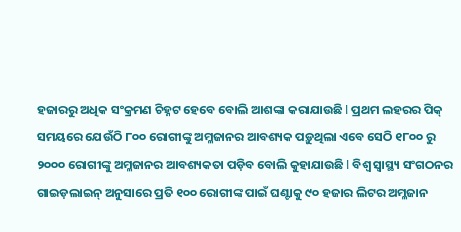ହଜାରରୁ ଅଧିକ ସଂକ୍ରମଣ ଚିହ୍ନଟ ହେବେ ବୋଲି ଆଶଙ୍କା କରାଯାଉଛି l ପ୍ରଥମ ଲହରର ପିକ୍‌ ସମୟରେ ଯେଉଁଠି ୮୦୦ ରୋଗୀଙ୍କୁ ଅମ୍ଳଜାନର ଆବଶ୍ୟକ ପଡ଼ୁଥିଲା ଏବେ ସେଠି ୧୮୦୦ ରୁ ୨୦୦୦ ରୋଗୀଙ୍କୁ ଅମ୍ଳଜାନର ଆବଶ୍ୟକତା ପଡ଼ିବ ବୋଲି କୁହାଯାଉଛି l ବିଶ୍ୱ ସ୍ବାସ୍ଥ୍ୟ ସଂଗଠନର ଗାଇଡ଼ଲାଇନ୍‌ ଅନୁସାରେ ପ୍ରତି ୧୦୦ ରୋଗୀଙ୍କ ପାଇଁ ଘଣ୍ଟାକୁ ୯୦ ହଜାର ଲିଟର ଅମ୍ଳଜାନ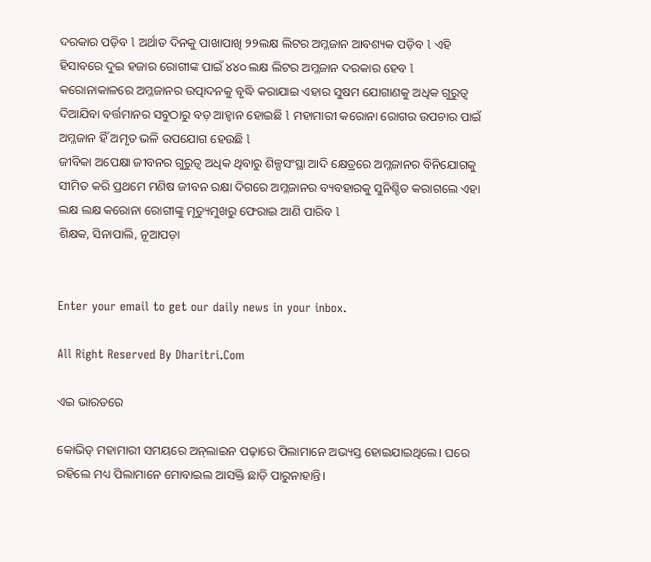ଦରକାର ପଡ଼ିବ l ଅର୍ଥାତ ଦିନକୁ ପାଖାପାଖି ୨୨ଲକ୍ଷ ଲିଟର ଅମ୍ଳଜାନ ଆବଶ୍ୟକ ପଡ଼ିବ l ଏହି ହିସାବରେ ଦୁଇ ହଜାର ରୋଗୀଙ୍କ ପାଇଁ ୪୪୦ ଲକ୍ଷ ଲିଟର ଅମ୍ଳଜାନ ଦରକାର ହେବ l
କରୋନାକାଳରେ ଅମ୍ଳଜାନର ଉତ୍ପାଦନକୁ ବୃଦ୍ଧି କରାଯାଇ ଏହାର ସୁଷମ ଯୋଗାଣକୁ ଅଧିକ ଗୁରୁତ୍ୱ ଦିଆଯିବା ବର୍ତ୍ତମାନର ସବୁଠାରୁ ବଡ଼ ଆହ୍ବାନ ହୋଇଛି l ମହାମାରୀ କରୋନା ରୋଗର ଉପଚାର ପାଇଁ ଅମ୍ଳଜାନ ହିଁ ଅମୃତ ଭଳି ଉପଯୋଗ ହେଉଛି l
ଜୀବିକା ଅପେକ୍ଷା ଜୀବନର ଗୁରୁତ୍ୱ ଅଧିକ ଥିବାରୁ ଶିଳ୍ପସଂସ୍ଥା ଆଦି କ୍ଷେତ୍ରରେ ଅମ୍ଳଜାନର ବିନିଯୋଗକୁ ସୀମିତ କରି ପ୍ରଥମେ ମଣିଷ ଜୀବନ ରକ୍ଷା ଦିଗରେ ଅମ୍ଳଜାନର ବ୍ୟବହାରକୁ ସୁନିଶ୍ଚିତ କରାଗଲେ ଏହା ଲକ୍ଷ ଲକ୍ଷ କରୋନା ରୋଗୀଙ୍କୁ ମୃତ୍ୟୁମୁଖରୁ ଫେରାଇ ଆଣି ପାରିବ l
ଶିକ୍ଷକ, ସିନାପାଲି, ନୂଆପଡ଼ା


Enter your email to get our daily news in your inbox.

All Right Reserved By Dharitri.Com

ଏଇ ଭାରତରେ

କୋଭିଡ୍‌ ମହାମାରୀ ସମୟରେ ଅନ୍‌ଲାଇନ ପଢ଼ାରେ ପିଲାମାନେ ଅଭ୍ୟସ୍ତ ହୋଇଯାଇଥିଲେ। ଘରେ ରହିଲେ ମଧ୍ୟ ପିଲାମାନେ ମୋବାଇଲ ଆସକ୍ତି ଛାଡ଼ି ପାରୁନାହାନ୍ତି।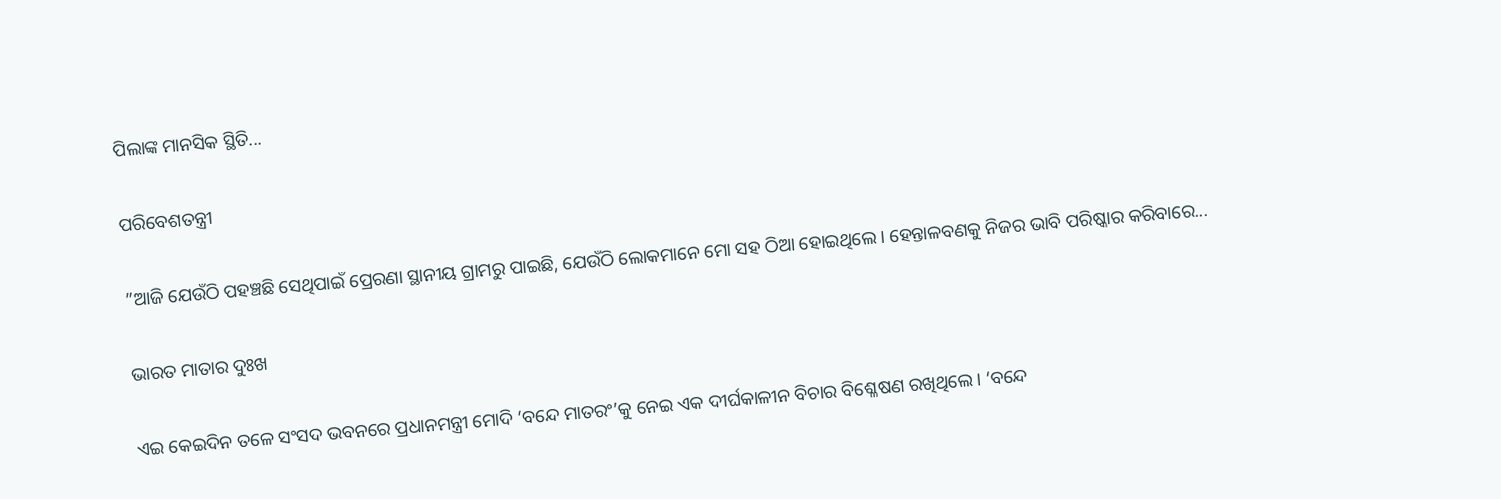ପିଲାଙ୍କ ମାନସିକ ସ୍ଥିତି...

ପରିବେଶତନ୍ତ୍ରୀ

”ଆଜି ଯେଉଁଠି ପହଞ୍ଚଛି ସେଥିପାଇଁ ପ୍ରେରଣା ସ୍ଥାନୀୟ ଗ୍ରାମରୁ ପାଇଛି, ଯେଉଁଠି ଲୋକମାନେ ମୋ ସହ ଠିଆ ହୋଇଥିଲେ। ହେନ୍ତାଳବଣକୁ ନିଜର ଭାବି ପରିଷ୍କାର କରିବାରେ...

ଭାରତ ମାତାର ଦୁଃଖ

ଏଇ କେଇଦିନ ତଳେ ସଂସଦ ଭବନରେ ପ୍ରଧାନମନ୍ତ୍ରୀ ମୋଦି ‘ବନ୍ଦେ ମାତରଂ’କୁ ନେଇ ଏକ ଦୀର୍ଘକାଳୀନ ବିଚାର ବିଶ୍ଳେଷଣ ରଖିଥିଲେ। ‘ବନ୍ଦେ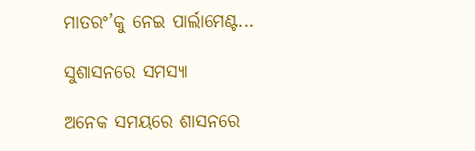ମାତରଂ’କୁ ନେଇ ପାର୍ଲାମେଣ୍ଟ...

ସୁଶାସନରେ ସମସ୍ୟା

ଅନେକ ସମୟରେ ଶାସନରେ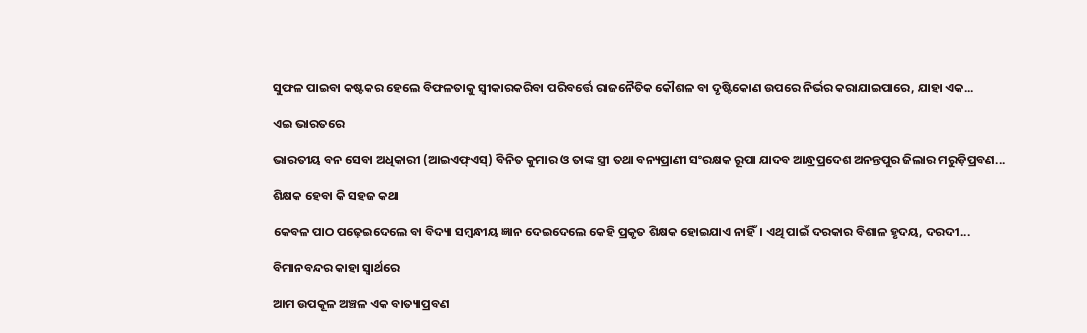ସୁଫଳ ପାଇବା କଷ୍ଟକର ହେଲେ ବିଫଳତାକୁ ସ୍ବୀକାରକରିବା ପରିବର୍ତ୍ତେ ରାଜନୈତିକ କୌଶଳ ବା ଦୃଷ୍ଟିକୋଣ ଉପରେ ନିର୍ଭର କରାଯାଇପାରେ, ଯାହା ଏକ...

ଏଇ ଭାରତରେ

ଭାରତୀୟ ବନ ସେବା ଅଧିକାରୀ (ଆଇଏଫ୍‌ଏସ୍‌) ବିନିତ କୁମାର ଓ ତାଙ୍କ ସ୍ତ୍ରୀ ତଥା ବନ୍ୟପ୍ରାଣୀ ସଂରକ୍ଷକ ରୂପା ଯାଦବ ଆନ୍ଧ୍ରପ୍ରଦେଶ ଅନନ୍ତପୁର ଜିଲାର ମରୁଡ଼ିପ୍ରବଣ...

ଶିକ୍ଷକ ହେବା କି ସହଜ କଥା

କେବଳ ପାଠ ପଢ଼େଇଦେଲେ ବା ବିଦ୍ୟା ସମ୍ବନ୍ଧୀୟ ଜ୍ଞାନ ଦେଇଦେଲେ କେହି ପ୍ରକୃତ ଶିକ୍ଷକ ହୋଇଯାଏ ନାହିଁ। ଏଥି ପାଇଁ ଦରକାର ବିଶାଳ ହୃଦୟ, ଦରଦୀ...

ବିମାନବନ୍ଦର କାହା ସ୍ବାର୍ଥରେ

ଆମ ଉପକୂଳ ଅଞ୍ଚଳ ଏକ ବାତ୍ୟାପ୍ରବଣ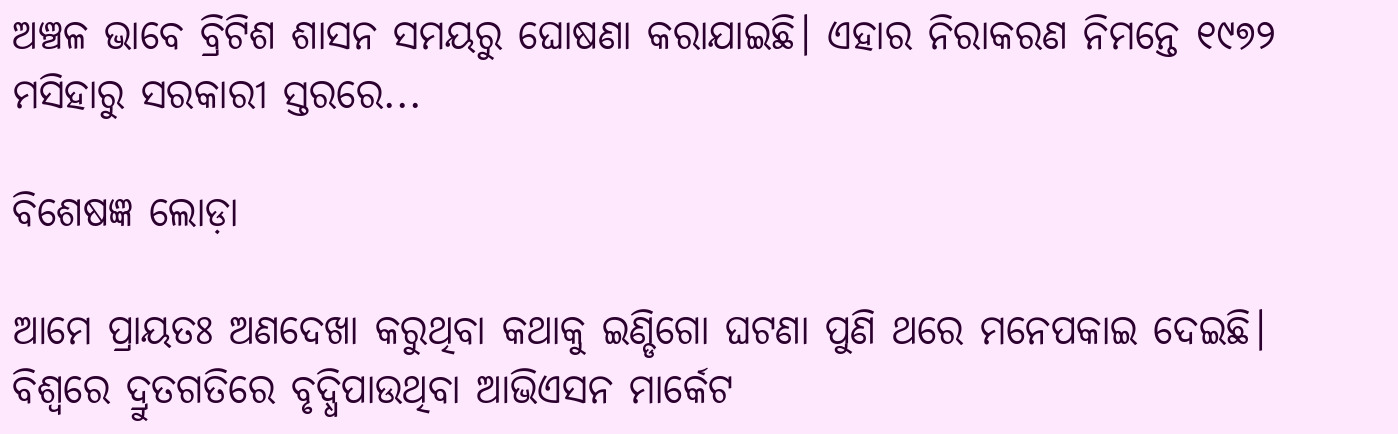ଅଞ୍ଚଳ ଭାବେ ବ୍ରିଟିଶ ଶାସନ ସମୟରୁ ଘୋଷଣା କରାଯାଇଛି। ଏହାର ନିରାକରଣ ନିମନ୍ତେ ୧୯୭୨ ମସିହାରୁ ସରକାରୀ ସ୍ତରରେ...

ବିଶେଷଜ୍ଞ ଲୋଡ଼ା

ଆମେ ପ୍ରାୟତଃ ଅଣଦେଖା କରୁଥିବା କଥାକୁ ଇଣ୍ଡିଗୋ ଘଟଣା ପୁଣି ଥରେ ମନେପକାଇ ଦେଇଛି। ବିଶ୍ୱରେ ଦ୍ରୁତଗତିରେ ବୃଦ୍ଧିପାଉଥିବା ଆଭିଏସନ ମାର୍କେଟ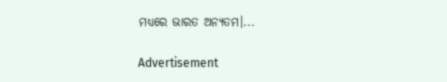ମଧ୍ୟରେ ଭାରତ ଅନ୍ୟତମ।...

Advertisement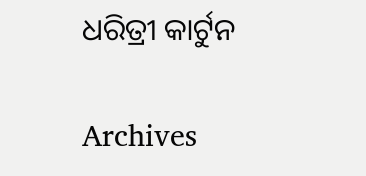ଧରିତ୍ରୀ କାର୍ଟୁନ

Archives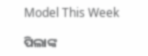Model This Week

ପିଲାଙ୍କ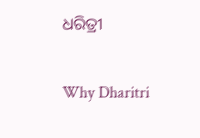ଧରିତ୍ରୀ

Why Dharitri